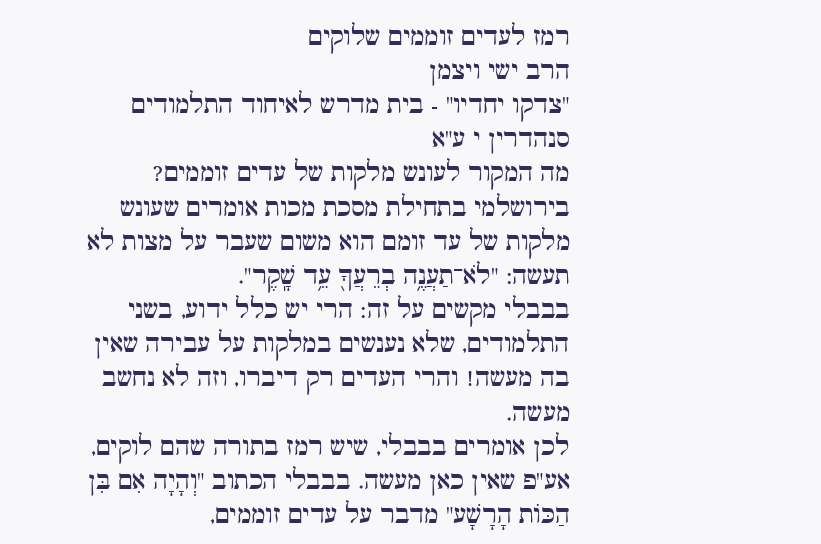רמז לעדים זוממים שלוקים
הרב ישי ויצמן
"צדקו יחדיו" - בית מדרש לאיחוד התלמודים
סנהדרין י ע"א
מה המקור לעונש מלקות של עדים זוממים?
בירושלמי בתחילת מסכת מכות אומרים שעונש מלקות של עד זומם הוא משום שעבר על מצות לא תעשה: "לֹא־תַעֲנֶ֥ה בְרֵעֲךָ֖ עֵ֥ד שָֽׁקֶר".
בבבלי מקשים על זה: הרי יש כלל ידוע, בשני התלמודים, שלא נענשים במלקות על עבירה שאין בה מעשה! והרי העדים רק דיברו, וזה לא נחשב מעשה.
לכן אומרים בבבלי, שיש רמז בתורה שהם לוקים, אע"פ שאין כאן מעשה. בבבלי הכתוב "וְהָיָה אִם בִּן הַכּוֹת הָרָשָׁע" מדבר על עדים זוממים,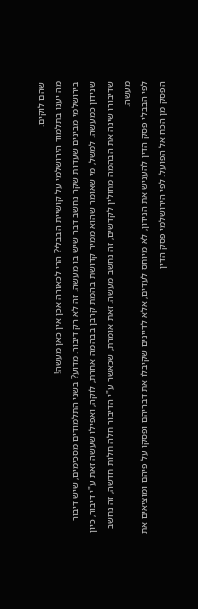שהם לוקים.
מה יענו בתלמוד הירושלמי על קושיית הבבלי? הרי לכאורה אכן אין כאן מעשה!
בירושלמי מבינים שעדות שקר נחשב דבר שיש בו מעשה. זה לא רק דיבור. מדוע? בשני התלמודים מסכימים, שיש דיבור שנידון כמעשה. למשל, מי שאומר שהוא ממיר קדושת בהמת קרבן בבהמה אחרת, לוקה, ואפילו שעשה זאת ע"י דיבור, כיון שדיבורו שינה את הבהמה מחולין לקדשים, זה נחשב מעשה. זאת אומרת, שכאשר ע"י הדיבור חלה חלות חדשה, זה נחשב מעשה.
לפי הבבלי פסק הדין להעניש את הנידון, לא מיוחס לעדים, אלא לדיינים שקיבלו את דבריהם ופסקו על פיהם ומוציאים את הפסק מן הכח אל הפועל. לפי הירושלמי פסק הדין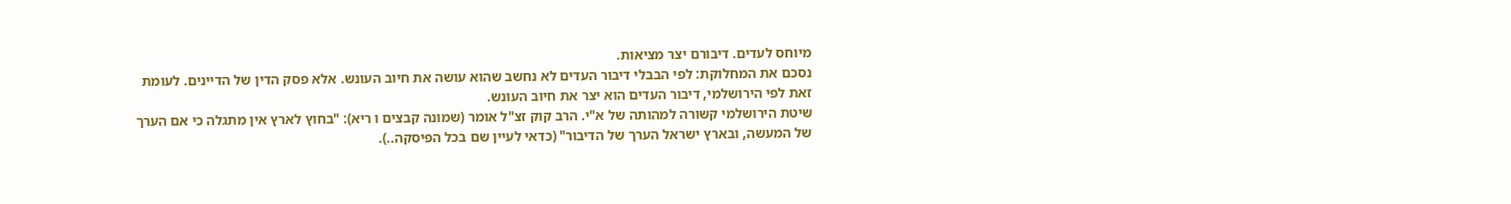מיוחס לעדים. דיבורם יצר מציאות.
נסכם את המחלוקת: לפי הבבלי דיבור העדים לא נחשב שהוא עושה את חיוב העונש. אלא פסק הדין של הדיינים. לעומת זאת לפי הירושלמי, דיבור העדים הוא יצר את חיוב העונש.
שיטת הירושלמי קשורה למהותה של א"י. הרב קוק זצ"ל אומר (שמונה קבצים ו ריא): "בחוץ לארץ אין מתגלה כי אם הערך של המעשה, ובארץ ישראל הערך של הדיבור" (כדאי לעיין שם בכל הפיסקה..).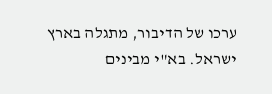ערכו של הדיבור, מתגלה בארץ ישראל. בא"י מבינים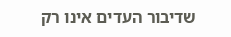שדיבור העדים אינו רק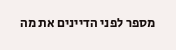מספר לפני הדיינים את מה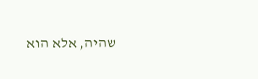שהיה, אלא הוא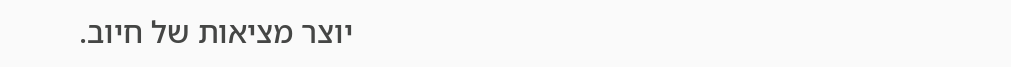יוצר מציאות של חיוב.